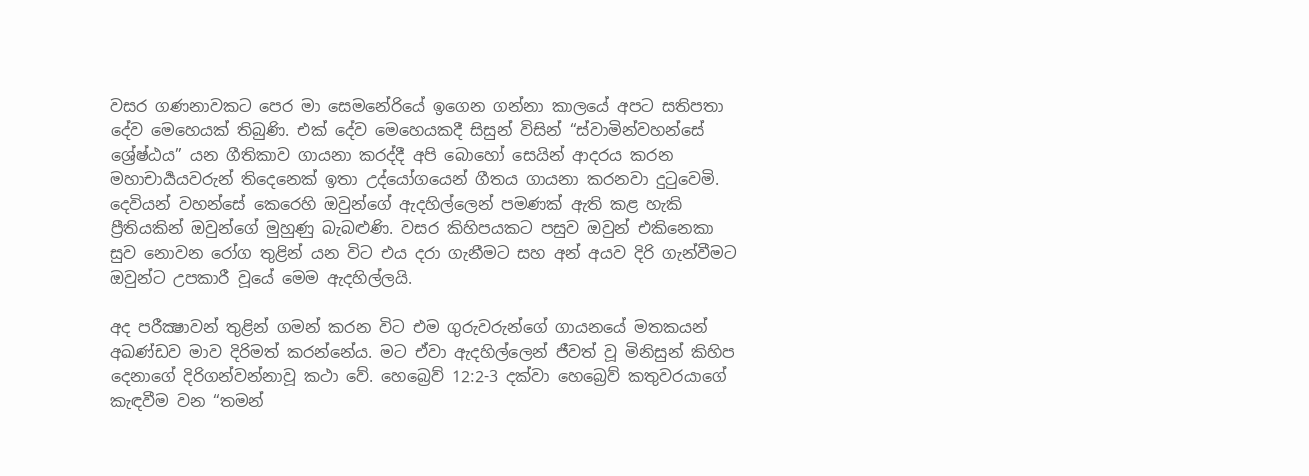වසර ගණනාවකට පෙර මා සෙමනේරියේ ඉගෙන ගන්නා කාලයේ අපට සතිපතා දේව මෙහෙයක් තිබුණි. එක් දේව මෙහෙයකදී සිසුන් විසින් “ස්වාමින්වහන්සේ ශ්‍රේෂ්ඨය” යන ගීතිකාව ගායනා කරද්දී අපි බොහෝ සෙයින් ආදරය කරන මහාචාර්‍යයවරුන් තිදෙනෙක් ඉතා උද්යෝගයෙන් ගීතය ගායනා කරනවා දුටුවෙමි. දෙවියන් වහන්සේ කෙරෙහි ඔවුන්ගේ ඇදහිල්ලෙන් පමණක් ඇති කළ හැකි ප්‍රීතියකින් ඔවුන්ගේ මුහුණු බැබළුණි. වසර කිහිපයකට පසුව ඔවුන් එකිනෙකා සුව නොවන රෝග තුළින් යන විට එය දරා ගැනීමට සහ අන් අයව දිරි ගැන්වීමට ඔවුන්ට උපකාරී වූයේ මෙම ඇදහිල්ලයි.

අද පරීක්‍ෂාවන් තුළින් ගමන් කරන විට එම ගුරුවරුන්ගේ ගායනයේ මතකයන් අඛණ්ඩව මාව දිරිමත් කරන්නේය. මට ඒවා ඇදහිල්ලෙන් ජීවත් වූ මිනිසුන් කිහිප දෙනාගේ දිරිගන්වන්නාවූ කථා වේ. හෙබ්‍රෙව් 12:2-3 දක්වා හෙබ්‍රෙව් කතුවරයාගේ කැඳවීම වන “තමන්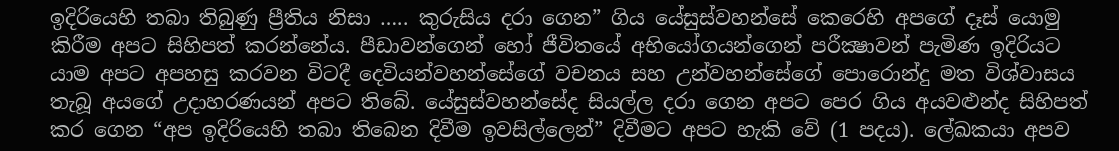ඉදිරියෙහි තබා තිබුණු ප්‍රීතිය නිසා ….. කුරුසිය දරා ගෙන” ගිය යේසුස්වහන්සේ කෙරෙහි අපගේ දෑස් යොමු කිරීම අපට සිහිපත් කරන්නේය. පීඩාවන්ගෙන් හෝ ජීවිතයේ අභියෝගයන්ගෙන් පරීක්‍ෂාවන් පැමිණ ඉදිරියට යාම අපට අපහසු කරවන විටදී දෙවියන්වහන්සේගේ වචනය සහ උන්වහන්සේගේ පොරොන්දු මත විශ්වාසය තැබූ අයගේ උදාහරණයන් අපට තිබේ. යේසුස්වහන්සේද සියල්ල දරා ගෙන අපට පෙර ගිය අයවළුන්ද සිහිපත් කර ගෙන “අප ඉදිරියෙහි තබා තිබෙන දිවීම ඉවසිල්ලෙන්” දිවීමට අපට හැකි වේ (1 පදය). ලේඛකයා අපව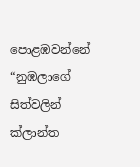පොළඹවන්නේ “නුඹලාගේ සිත්වලින් ක්ලාන්ත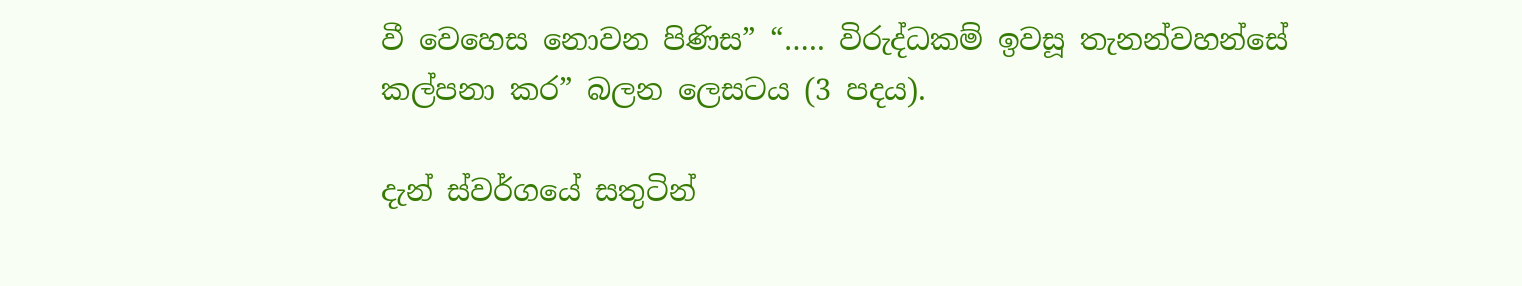වී වෙහෙස නොවන පිණිස” “….. විරුද්ධකම් ඉවසූ තැනන්වහන්සේ කල්පනා කර” බලන ලෙසටය (3 පදය).

දැන් ස්වර්ගයේ සතුටින්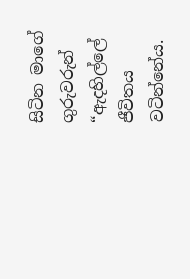සිටින මාගේ ගුරුවරුන් “ඇදහිල්ලේ ජීවිතය වටින්නේය.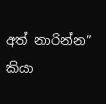අත් නාරින්න” කියා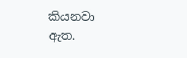කියනවා ඇත.